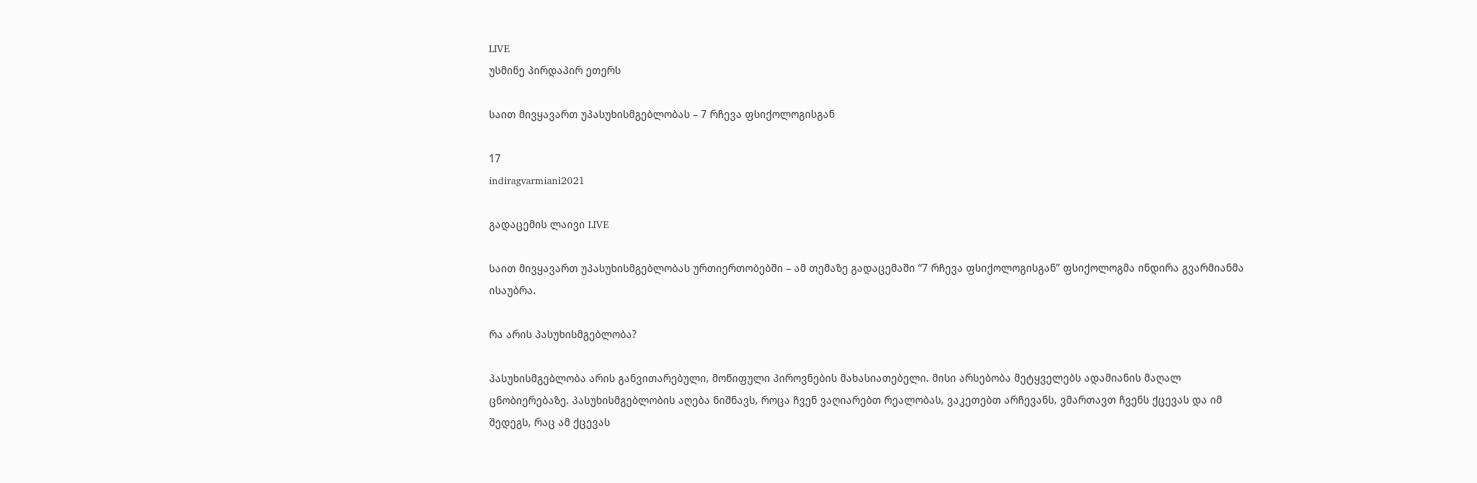LIVE
უსმინე პირდაპირ ეთერს

საით მივყავართ უპასუხისმგებლობას – 7 რჩევა ფსიქოლოგისგან

17
indiragvarmiani2021

გადაცემის ლაივი LIVE

საით მივყავართ უპასუხისმგებლობას ურთიერთობებში – ამ თემაზე გადაცემაში “7 რჩევა ფსიქოლოგისგან” ფსიქოლოგმა ინდირა გვარმიანმა ისაუბრა.

რა არის პასუხისმგებლობა?

პასუხისმგებლობა არის განვითარებული, მოწიფული პიროვნების მახასიათებელი. მისი არსებობა მეტყველებს ადამიანის მაღალ ცნობიერებაზე. პასუხისმგებლობის აღება ნიშნავს, როცა ჩვენ ვაღიარებთ რეალობას, ვაკეთებთ არჩევანს, ვმართავთ ჩვენს ქცევას და იმ შედეგს, რაც ამ ქცევას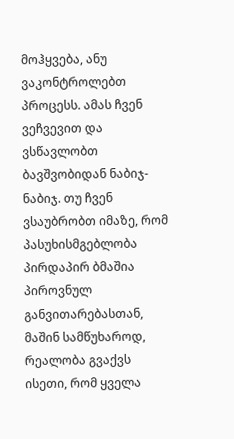მოჰყვება, ანუ ვაკონტროლებთ პროცესს. ამას ჩვენ ვეჩვევით და ვსწავლობთ ბავშვობიდან ნაბიჯ-ნაბიჯ. თუ ჩვენ ვსაუბრობთ იმაზე, რომ პასუხისმგებლობა პირდაპირ ბმაშია პიროვნულ განვითარებასთან, მაშინ სამწუხაროდ, რეალობა გვაქვს ისეთი, რომ ყველა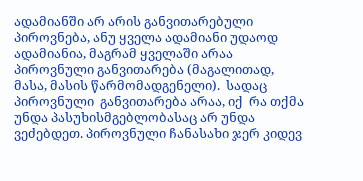ადამიანში არ არის განვითარებული პიროვნება, ანუ ყველა ადამიანი უდაოდ ადამიანია, მაგრამ ყველაში არაა პიროვნული განვითარება (მაგალითად, მასა, მასის წარმომადგენელი).  სადაც პიროვნული  განვითარება არაა, იქ  რა თქმა უნდა პასუხისმგებლობასაც არ უნდა ვეძებდეთ. პიროვნული ჩანასახი ჯერ კიდევ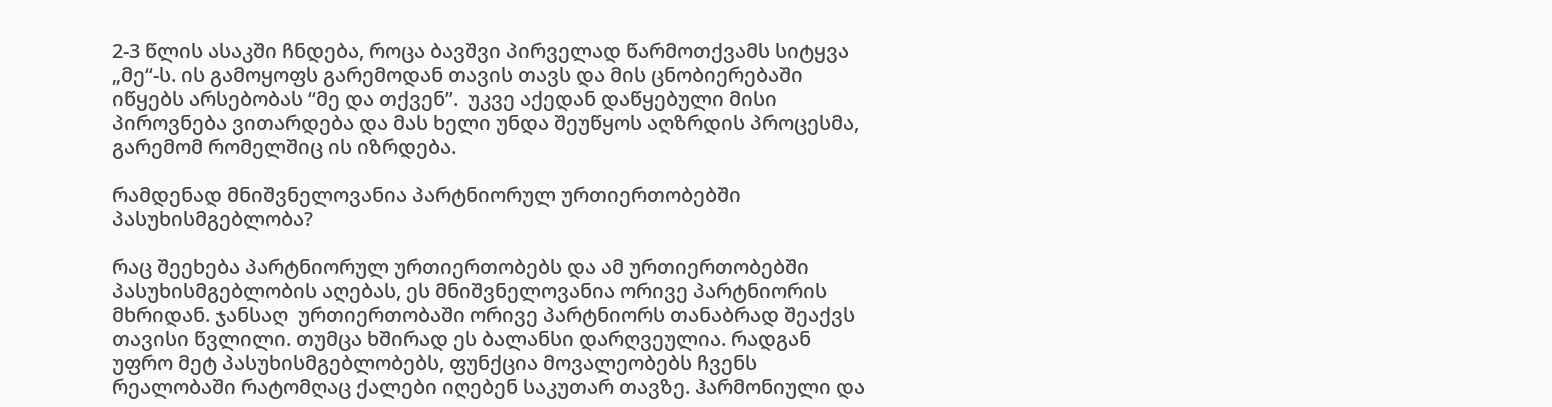2-3 წლის ასაკში ჩნდება, როცა ბავშვი პირველად წარმოთქვამს სიტყვა „მე“-ს. ის გამოყოფს გარემოდან თავის თავს და მის ცნობიერებაში იწყებს არსებობას “მე და თქვენ”.  უკვე აქედან დაწყებული მისი პიროვნება ვითარდება და მას ხელი უნდა შეუწყოს აღზრდის პროცესმა, გარემომ რომელშიც ის იზრდება.

რამდენად მნიშვნელოვანია პარტნიორულ ურთიერთობებში პასუხისმგებლობა?

რაც შეეხება პარტნიორულ ურთიერთობებს და ამ ურთიერთობებში პასუხისმგებლობის აღებას, ეს მნიშვნელოვანია ორივე პარტნიორის მხრიდან. ჯანსაღ  ურთიერთობაში ორივე პარტნიორს თანაბრად შეაქვს თავისი წვლილი. თუმცა ხშირად ეს ბალანსი დარღვეულია. რადგან უფრო მეტ პასუხისმგებლობებს, ფუნქცია მოვალეობებს ჩვენს რეალობაში რატომღაც ქალები იღებენ საკუთარ თავზე. ჰარმონიული და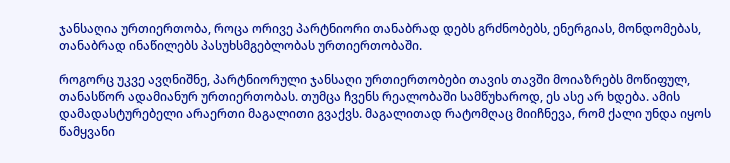ჯანსაღია ურთიერთობა, როცა ორივე პარტნიორი თანაბრად დებს გრძნობებს, ენერგიას, მონდომებას, თანაბრად ინაწილებს პასუხსმგებლობას ურთიერთობაში.

როგორც უკვე ავღნიშნე, პარტნიორული ჯანსაღი ურთიერთობები თავის თავში მოიაზრებს მოწიფულ, თანასწორ ადამიანურ ურთიერთობას. თუმცა ჩვენს რეალობაში სამწუხაროდ, ეს ასე არ ხდება. ამის დამადასტურებელი არაერთი მაგალითი გვაქვს. მაგალითად რატომღაც მიიჩნევა, რომ ქალი უნდა იყოს წამყვანი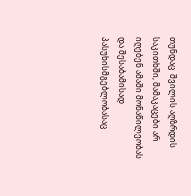თუნდაც  შვილის აღზრდის საკითხში, მამაკაცები არ იღებენ ამაში მონაწილეობას და შესაბამისად პასუხისმგებლობასაც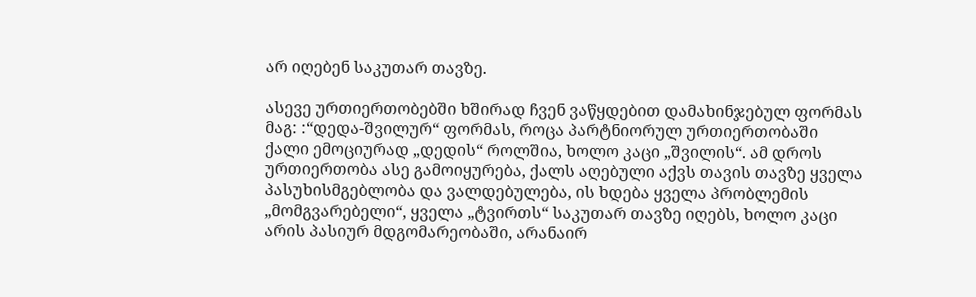არ იღებენ საკუთარ თავზე.

ასევე ურთიერთობებში ხშირად ჩვენ ვაწყდებით დამახინჯებულ ფორმას მაგ: :“დედა-შვილურ“ ფორმას, როცა პარტნიორულ ურთიერთობაში ქალი ემოციურად „დედის“ როლშია, ხოლო კაცი „შვილის“. ამ დროს ურთიერთობა ასე გამოიყურება, ქალს აღებული აქვს თავის თავზე ყველა პასუხისმგებლობა და ვალდებულება, ის ხდება ყველა პრობლემის „მომგვარებელი“, ყველა „ტვირთს“ საკუთარ თავზე იღებს, ხოლო კაცი არის პასიურ მდგომარეობაში, არანაირ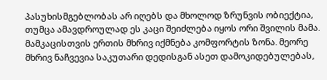პასუხისმგებლობას არ იღებს და მხოლოდ ზრუნვის ობიექტია, თუმცა ამავდროულად ეს კაცი შეიძლება იყოს ორი შვილის მამა. მამკაცისთვის ერთის მხრივ იქმნება კომფორტის ზონა. მეორე მხრივ ნაჩვევია საკუთარი დედისგან ასეთ დამოკიდებულებას,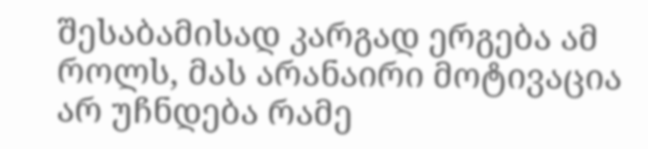შესაბამისად კარგად ერგება ამ როლს, მას არანაირი მოტივაცია არ უჩნდება რამე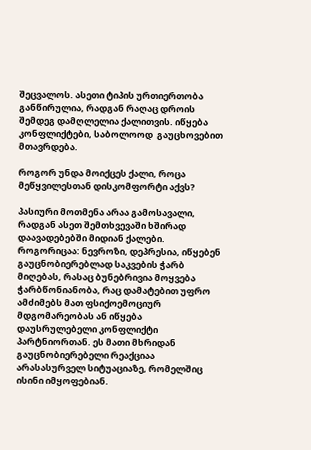შეცვალოს. ასეთი ტიპის ურთიერთობა განწირულია, რადგან რაღაც დროის შემდეგ დამღლელია ქალითვის. იწყება კონფლიქტები, საბოლოოდ  გაუცხოვებით მთავრდება.

როგორ უნდა მოიქცეს ქალი, როცა მეწყვილესთან დისკომფორტი აქვს?

პასიური მოთმენა არაა გამოსავალი, რადგან ასეთ შემთხვევაში ხშირად დაავადებებში მიდიან ქალები. როგორიცაა: ნევროზი, დეპრესია, იწყებენ გაუცნობიერებლად საკვების ჭარბ მიღებას, რასაც ბუნებრივია მოყვება ჭარბწონიანობა, რაც დამატებით უფრო ამძიმებს მათ ფსიქოემოციურ მდგომარეობას ან იწყება დაუსრულებელი კონფლიქტი პარტნიორთან. ეს მათი მხრიდან გაუცნობიერებელი რეაქციაა არასასურველ სიტუაციაზე, რომელშიც ისინი იმყოფებიან.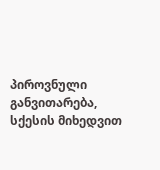პიროვნული განვითარება,  სქესის მიხედვით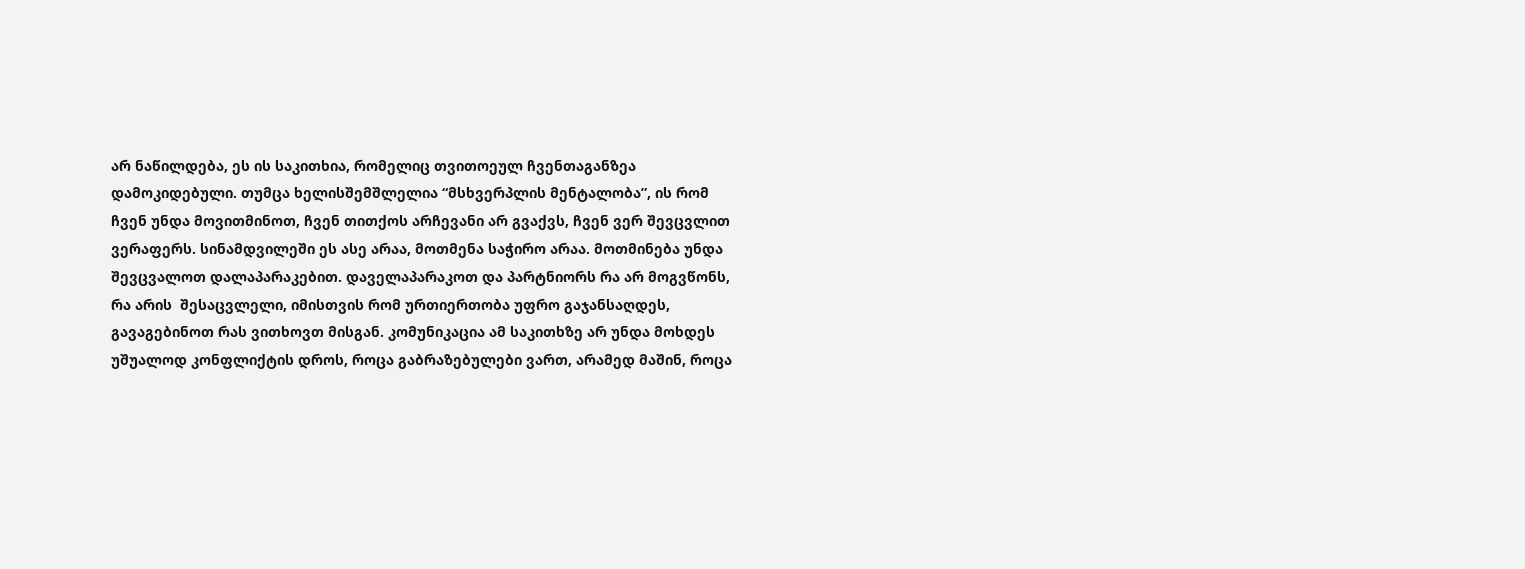არ ნაწილდება, ეს ის საკითხია, რომელიც თვითოეულ ჩვენთაგანზეა დამოკიდებული. თუმცა ხელისშემშლელია “მსხვერპლის მენტალობა”, ის რომ ჩვენ უნდა მოვითმინოთ, ჩვენ თითქოს არჩევანი არ გვაქვს, ჩვენ ვერ შევცვლით ვერაფერს. სინამდვილეში ეს ასე არაა, მოთმენა საჭირო არაა. მოთმინება უნდა შევცვალოთ დალაპარაკებით. დაველაპარაკოთ და პარტნიორს რა არ მოგვწონს, რა არის  შესაცვლელი, იმისთვის რომ ურთიერთობა უფრო გაჯანსაღდეს, გავაგებინოთ რას ვითხოვთ მისგან. კომუნიკაცია ამ საკითხზე არ უნდა მოხდეს უშუალოდ კონფლიქტის დროს, როცა გაბრაზებულები ვართ, არამედ მაშინ, როცა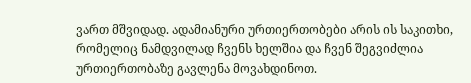ვართ მშვიდად. ადამიანური ურთიერთობები არის ის საკითხი, რომელიც ნამდვილად ჩვენს ხელშია და ჩვენ შეგვიძლია ურთიერთობაზე გავლენა მოვახდინოთ.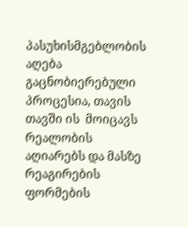პასუხისმგებლობის აღება გაცნობიერებული პროცესია, თავის თავში ის  მოიცავს რეალობის აღიარებს და მასზე რეაგირების ფორმების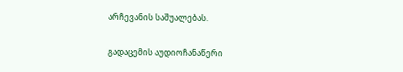არჩევანის საშუალებას.

გადაცემის აუდიოჩანაწერი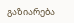გაზიარება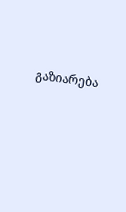გაზიარება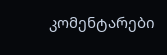კომენტარები